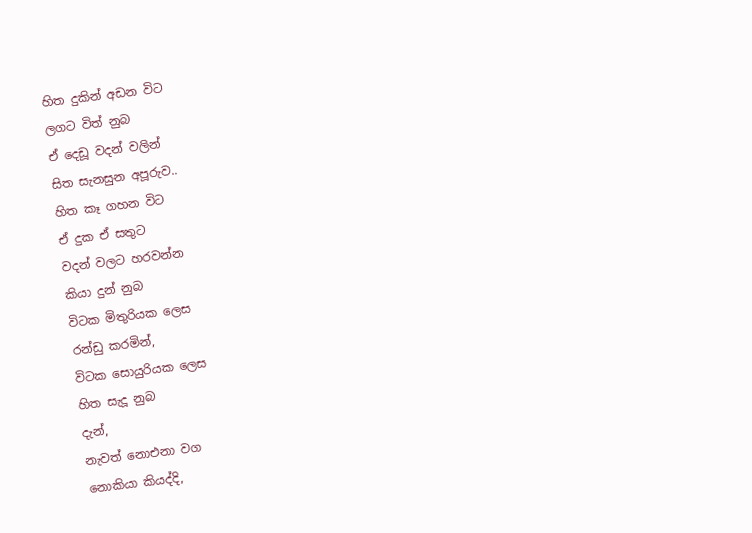හිත දුකින් අඩන විට
ලගට විත් නුබ
ඒ දෙඩූ වදන් වලින්
සිත සැනසුන අපූරුව..
හිත කෑ ගහන විට
ඒ දුක ඒ සතුට
වදන් වලට හරවන්න
කියා දුන් නුබ
විටක මිතුරියක ලෙස
රන්ඩු කරමින්,
විටක සොයුරියක ලෙස
හිත සැදූ නුබ
දැන්,
නැවත් නොඑනා වග
නොකියා කියද්දි,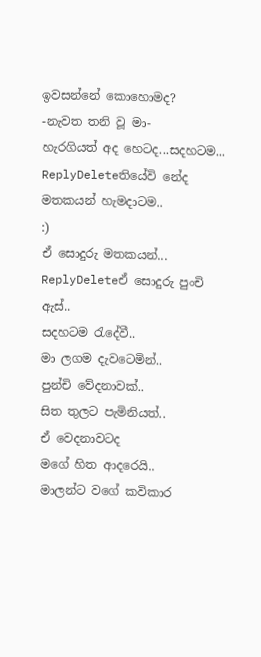ඉවසන්නේ කොහොමද?
-නැවත තනි වූ මා-
හැරගියත් අද හෙටද...සදහටම...
ReplyDeleteතියේවි නේද මතකයන් හැමදාටම..
:)
ඒ සොදුරු මතකයන්...
ReplyDeleteඒ සොදුරු පුංචි ඇස්..
සදහටම රැදේවී..
මා ලගම දැවටෙමින්..
පුන්චි වේදනාවක්..
සිත තුලට පැමිනියත්..
ඒ වෙදනාවටද
මගේ හිත ආදරෙයි..
මාලන්ට වගේ කවිකාර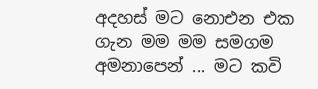අදහස් මට නොඑන එක ගැන මම මම සමගම අමනාපෙන් ... මට කවි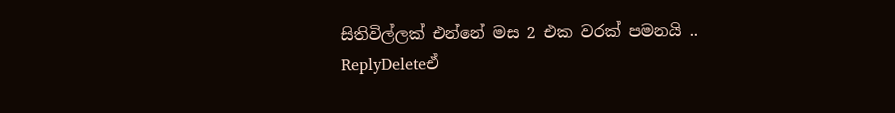සිතිවිල්ලක් එන්නේ මස 2 එක වරක් පමනයි ..
ReplyDeleteඒ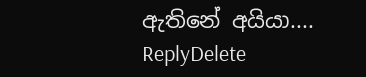ඇතිනේ අයියා....
ReplyDelete